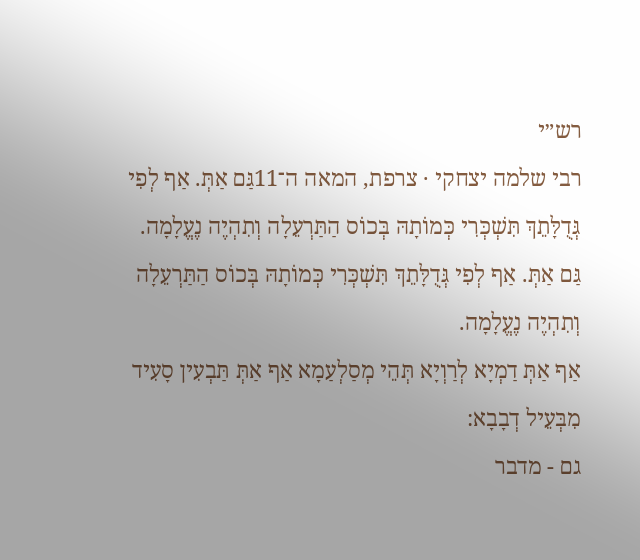רש״י
רבי שלמה יצחקי · צרפת, המאה ה־11גַּם אַתְּ. אַף לְפִי גְּדֻלָּתֵךְ תִּשְׁכְּרִי כְּמוֹתָהּ בְּכוֹס הַתַּרְעֵלָה וְתִהְיֶה נֶעֱלָמָה.
גַּם אַתְּ. אַף לְפִי גְּדֻלָּתֵךְ תִּשְׁכְּרִי כְּמוֹתָהּ בְּכוֹס הַתַּרְעֵלָה וְתִהְיֶה נֶעֱלָמָה.
אַף אַתְּ דַמְיָא לְרַוְיָא תְּהֵי מְסַלְעַמָא אַף אַתְּ תַּבְעִין סָעִיד מִבְּעֵיל דְבָבָא:
גם - מדבר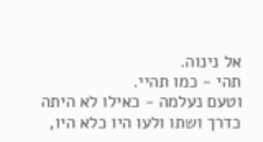אל נינוה.
תהי - כמו תהיי.
וטעם נעלמה - כאילו לא היתה כדרך ושתו ולעו היו כלא היו,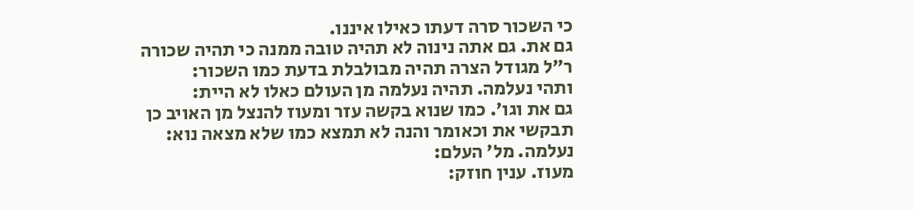כי השכור סרה דעתו כאילו איננו.
גם את. גם אתה נינוה לא תהיה טובה ממנה כי תהיה שכורה ר״ל מגודל הצרה תהיה מבולבלת בדעת כמו השכור:
ותהי נעלמה. תהיה נעלמה מן העולם כאלו לא היית:
גם את וגו׳. כמו שנוא בקשה עזר ומעוז להנצל מן האויב כן תבקשי את וכאומר והנה לא תמצא כמו שלא מצאה נוא:
נעלמה. מל׳ העלם:
מעוז. ענין חוזק: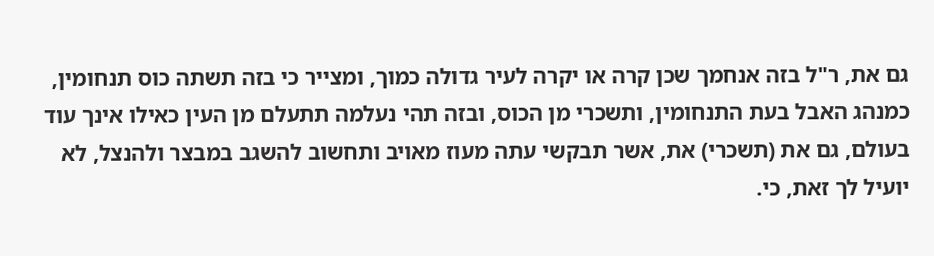גם את, ר"ל בזה אנחמך שכן קרה או יקרה לעיר גדולה כמוך, ומצייר כי בזה תשתה כוס תנחומין, כמנהג האבל בעת התנחומין, ותשכרי מן הכוס, ובזה תהי נעלמה תתעלם מן העין כאילו אינך עוד בעולם, גם את (תשכרי) את, אשר תבקשי עתה מעוז מאויב ותחשוב להשגב במבצר ולהנצל, לא יועיל לך זאת, כי.